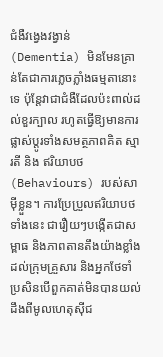ជំងឺវង្វេងវង្វាន់ (Dementia) មិនមែនគ្រាន់តែជាការភ្លេចភ្លាំងធម្មតានោះទេ ប៉ុន្តែវាជាជំងឺដែលប៉ះពាល់ដល់ខួរក្បាល រហូតធ្វើឱ្យមានការផ្លាស់ប្តូរទាំងសមត្ថភាពគិត ស្មារតី និង ឥរិយាបថ (Behaviours) របស់សាម៉ីខ្លួន។ ការប្រែប្រួលឥរិយាបថទាំងនេះ ជារឿយៗបង្កើតជាសម្ពាធ និងភាពតានតឹងយ៉ាងខ្លាំងដល់ក្រុមគ្រួសារ និងអ្នកថែទាំ ប្រសិនបើពួកគាត់មិនបានយល់ដឹងពីមូលហេតុស៊ីជ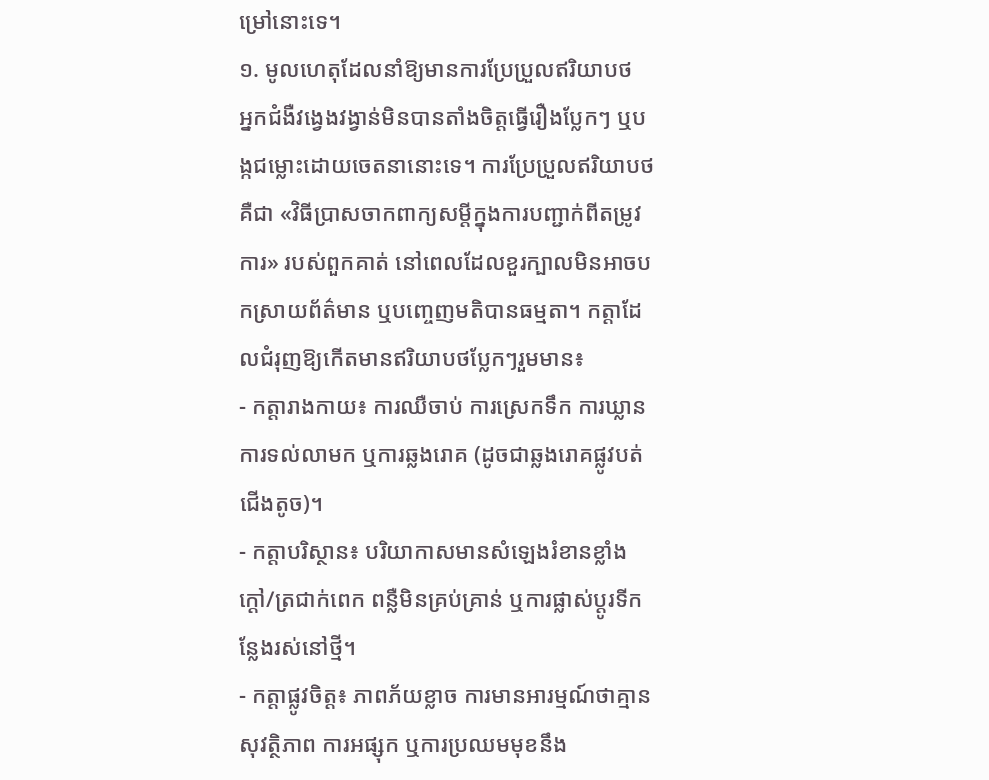ម្រៅនោះទេ។
១. មូលហេតុដែលនាំឱ្យមានការប្រែប្រួលឥរិយាបថ
អ្នកជំងឺវង្វេងវង្វាន់មិនបានតាំងចិត្តធ្វើរឿងប្លែកៗ ឬបង្កជម្លោះដោយចេតនានោះទេ។ ការប្រែប្រួលឥរិយាបថ គឺជា «វិធីប្រាសចាកពាក្យសម្តីក្នុងការបញ្ជាក់ពីតម្រូវការ» របស់ពួកគាត់ នៅពេលដែលខួរក្បាលមិនអាចបកស្រាយព័ត៌មាន ឬបញ្ចេញមតិបានធម្មតា។ កត្តាដែលជំរុញឱ្យកើតមានឥរិយាបថប្លែកៗរួមមាន៖
- កត្តារាងកាយ៖ ការឈឺចាប់ ការស្រេកទឹក ការឃ្លាន ការទល់លាមក ឬការឆ្លងរោគ (ដូចជាឆ្លងរោគផ្លូវបត់ជើងតូច)។
- កត្តាបរិស្ថាន៖ បរិយាកាសមានសំឡេងរំខានខ្លាំង ក្តៅ/ត្រជាក់ពេក ពន្លឺមិនគ្រប់គ្រាន់ ឬការផ្លាស់ប្តូរទីកន្លែងរស់នៅថ្មី។
- កត្តាផ្លូវចិត្ត៖ ភាពភ័យខ្លាច ការមានអារម្មណ៍ថាគ្មានសុវត្ថិភាព ការអផ្សុក ឬការប្រឈមមុខនឹង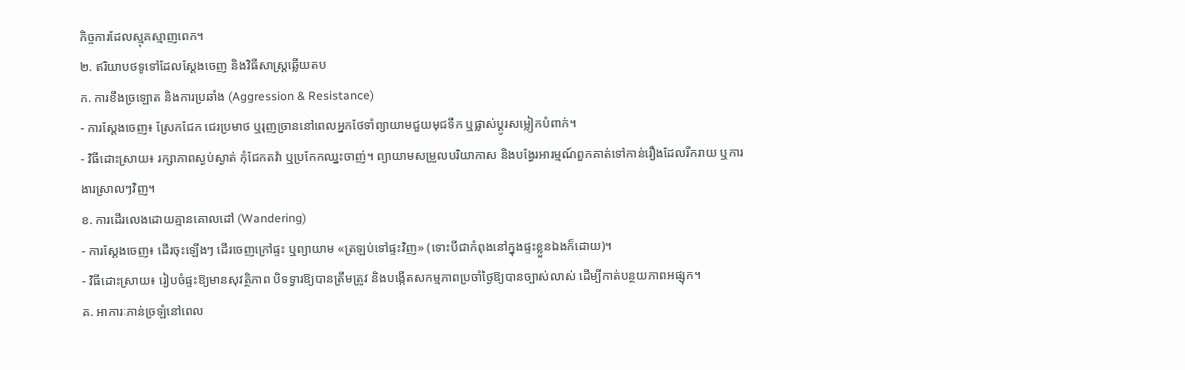កិច្ចការដែលស្មុគស្មាញពេក។
២. ឥរិយាបថទូទៅដែលស្តែងចេញ និងវិធីសាស្ត្រឆ្លើយតប
ក. ការខឹងច្រឡោត និងការប្រឆាំង (Aggression & Resistance)
- ការស្តែងចេញ៖ ស្រែកជែក ជេរប្រមាថ ឬរុញច្រាននៅពេលអ្នកថែទាំព្យាយាមជួយមុជទឹក ឬផ្លាស់ប្តូរសម្លៀកបំពាក់។
- វិធីដោះស្រាយ៖ រក្សាភាពស្ងប់ស្ងាត់ កុំជែកតវ៉ា ឬប្រកែកឈ្នះចាញ់។ ព្យាយាមសម្រួលបរិយាកាស និងបង្វែរអារម្មណ៍ពួកគាត់ទៅកាន់រឿងដែលរីករាយ ឬការងារស្រាលៗវិញ។
ខ. ការដើរលេងដោយគ្មានគោលដៅ (Wandering)
- ការស្តែងចេញ៖ ដើរចុះឡើងៗ ដើរចេញក្រៅផ្ទះ ឬព្យាយាម «ត្រឡប់ទៅផ្ទះវិញ» (ទោះបីជាកំពុងនៅក្នុងផ្ទះខ្លួនឯងក៏ដោយ)។
- វិធីដោះស្រាយ៖ រៀបចំផ្ទះឱ្យមានសុវត្ថិភាព បិទទ្វារឱ្យបានត្រឹមត្រូវ និងបង្កើតសកម្មភាពប្រចាំថ្ងៃឱ្យបានច្បាស់លាស់ ដើម្បីកាត់បន្ថយភាពអផ្សុក។
គ. អាការៈភាន់ច្រឡំនៅពេល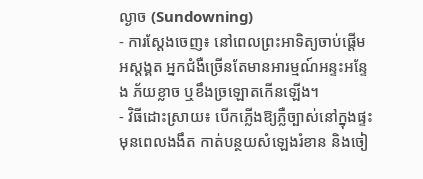ល្ងាច (Sundowning)
- ការស្តែងចេញ៖ នៅពេលព្រះអាទិត្យចាប់ផ្តើមអស្តង្គត អ្នកជំងឺច្រើនតែមានអារម្មណ៍អន្ទះអន្ទែង ភ័យខ្លាច ឬខឹងច្រឡោតកើនឡើង។
- វិធីដោះស្រាយ៖ បើកភ្លើងឱ្យភ្លឺច្បាស់នៅក្នុងផ្ទះមុនពេលងងឹត កាត់បន្ថយសំឡេងរំខាន និងចៀ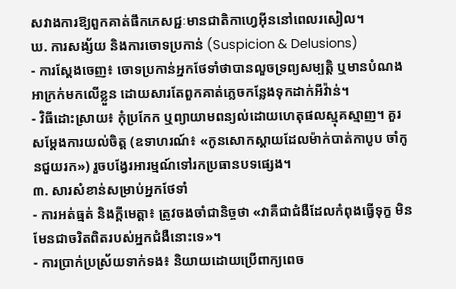សវាងការឱ្យពួកគាត់ផឹកភេសជ្ជៈមានជាតិកាហ្វេអ៊ីននៅពេលរសៀល។
ឃ. ការសង្ស័យ និងការចោទប្រកាន់ (Suspicion & Delusions)
- ការស្តែងចេញ៖ ចោទប្រកាន់អ្នកថែទាំថាបានលួចទ្រព្យសម្បត្តិ ឬមានបំណងអាក្រក់មកលើខ្លួន ដោយសារតែពួកគាត់ភ្លេចកន្លែងទុកដាក់អីវ៉ាន់។
- វិធីដោះស្រាយ៖ កុំប្រកែក ឬព្យាយាមពន្យល់ដោយហេតុផលស្មុគស្មាញ។ គួរសម្តែងការយល់ចិត្ត (ឧទាហរណ៍៖ «កូនសោកស្តាយដែលម៉ាក់បាត់កាបូប ចាំកូនជួយរក») រួចបង្វែរអារម្មណ៍ទៅរកប្រធានបទផ្សេង។
៣. សារសំខាន់សម្រាប់អ្នកថែទាំ
- ការអត់ធ្មត់ និងក្តីមេត្តា៖ ត្រូវចងចាំជានិច្ចថា «វាគឺជាជំងឺដែលកំពុងធ្វើទុក្ខ មិនមែនជាចរិតពិតរបស់អ្នកជំងឺនោះទេ»។
- ការប្រាក់ប្រស្រ័យទាក់ទង៖ និយាយដោយប្រើពាក្យពេច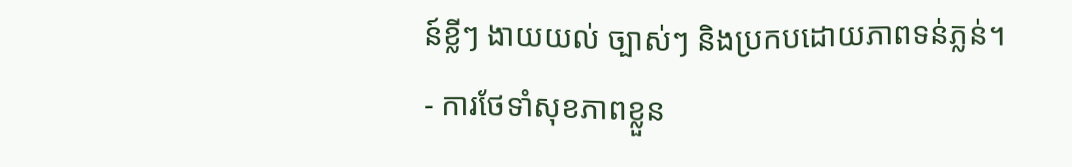ន៍ខ្លីៗ ងាយយល់ ច្បាស់ៗ និងប្រកបដោយភាពទន់ភ្លន់។
- ការថែទាំសុខភាពខ្លួន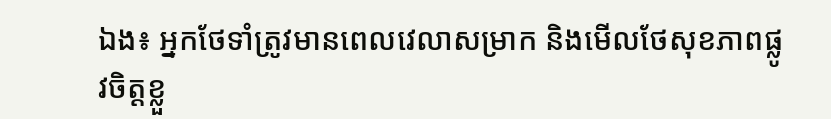ឯង៖ អ្នកថែទាំត្រូវមានពេលវេលាសម្រាក និងមើលថែសុខភាពផ្លូវចិត្តខ្លួ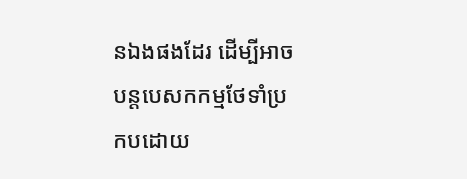នឯងផងដែរ ដើម្បីអាចបន្តបេសកកម្មថែទាំប្រកបដោយ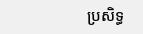ប្រសិទ្ធ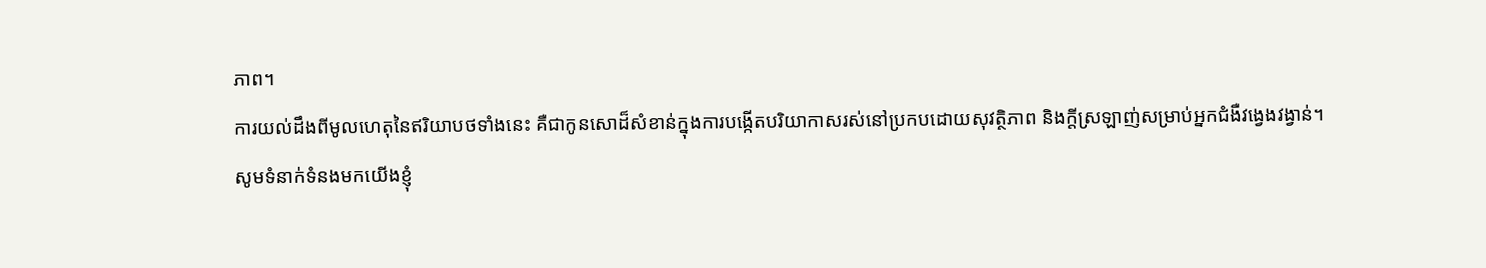ភាព។
ការយល់ដឹងពីមូលហេតុនៃឥរិយាបថទាំងនេះ គឺជាកូនសោដ៏សំខាន់ក្នុងការបង្កើតបរិយាកាសរស់នៅប្រកបដោយសុវត្ថិភាព និងក្តីស្រឡាញ់សម្រាប់អ្នកជំងឺវង្វេងវង្វាន់។
សូមទំនាក់ទំនងមកយើងខ្ញុំ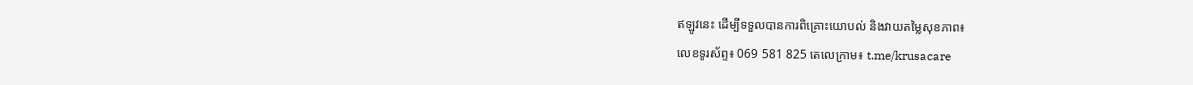ឥឡូវនេះ ដើម្បីទទួលបានការពិគ្រោះយោបល់ និងវាយតម្លៃសុខភាព៖
លេខទូរស័ព្ទ៖ 069 581 825 តេលេក្រាម៖ t.me/krusacare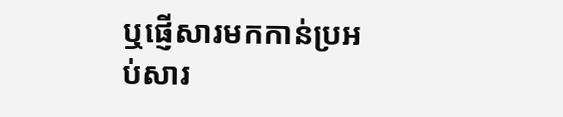ឬផ្ញើសារមកកាន់ប្រអប់សារ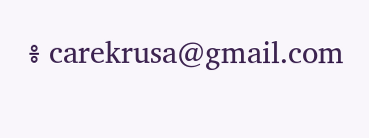៖ carekrusa@gmail.com